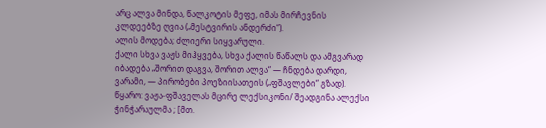არც ალვა მინდა, წალკოტის მეფე, იმას მირჩევნის კლდეებზე ღვია („მესტვირის ანდერძი“).
ალის მოდება; ძლიერი სიყვარული.
ქალი სხვა ვაჟს მიჰყვება, სხვა ქალის წაწალს და ამგვარად იბადება „შორით დაგვა, შორით ალვა“ — ჩნდება დარდი, ვარამი, — პირობები პოეზიისათეის („ფშავლები“ გზად).
წყარო: ვაჟა-ფშაველას მცირე ლექსიკონი/ შეადგინა ალექსი ჭინჭარაულმა ; [მთ.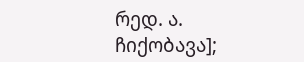რედ. ა. ჩიქობავა];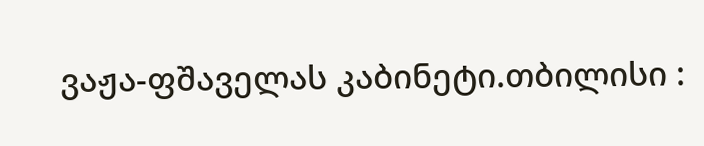ვაჟა-ფშაველას კაბინეტი.თბილისი :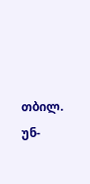თბილ. უნ-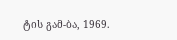ტის გამ-ბა, 1969.